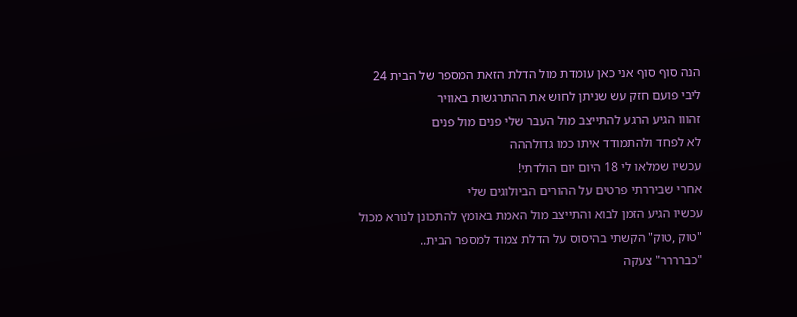הנה סוף סוף אני כאן עומדת מול הדלת הזאת המספר של הבית 24
ליבי פועם חזק עש שניתן לחוש את ההתרגשות באוויר
זהווו הגיע הרגע להתייצב מול העבר שלי פנים מול פנים
לא לפחד ולהתמודד איתו כמו גדולההה
עכשיו שמלאו לי 18 היום יום הולדתי!
אחרי שביררתי פרטים על ההורים הביולוגים שלי
עכשיו הגיע הזמן לבוא והתייצב מול האמת באומץ להתכונן לנורא מכול
"טוק ,טוק" הקשתי בהיסוס על הדלת צמוד למספר הבית..
"כברררר" צעקה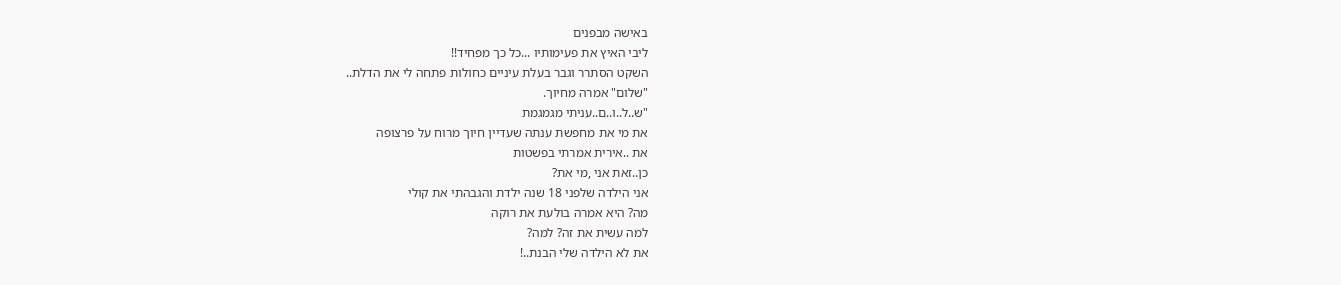באישה מבפנים
ליבי האיץ את פעימותיו ...כל כך מפחיד!!
השקט הסתרר וגבר בעלת עיניים כחולות פתחה לי את הדלת..
"שלום" אמרה מחיוך.
"ש..ל..ו..ם..עניתי מגמגמת
את מי את מחפשת ענתה שעדיין חיוך מרוח על פרצופה
את ..אירית אמרתי בפשטות
כן..זאת אני ,מי את?
אני הילדה שלפני 18 שנה ילדת והגבהתי את קולי
מה? היא אמרה בולעת את רוקה
למה עשית את זה? למה?
את לא הילדה שלי הבנת..!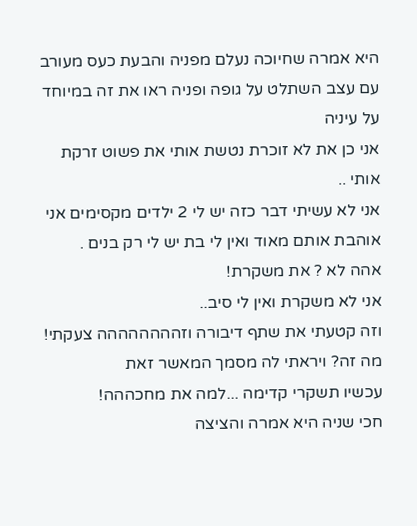היא אמרה שחיוכה נעלם מפניה והבעת כעס מעורב עם עצב השתלט על גופה ופניה ראו את זה במיוחד על עיניה
אני כן את לא זוכרת נטשת אותי את פשוט זרקת אותי ..
אני לא עשיתי דבר כזה יש לי 2 ילדים מקסימים אני אוהבת אותם מאוד ואין לי בת יש לי רק בנים .
אהה לא ? את משקרת!
אני לא משקרת ואין לי סיב..
וזה קטעתי את שתף דיבורה וזהההההההה צעקתי!
מה זה? ויראתי לה מסמך המאשר זאת
עכשיו תשקרי קדימה ...למה את מחכההה!
חכי שניה היא אמרה והציצה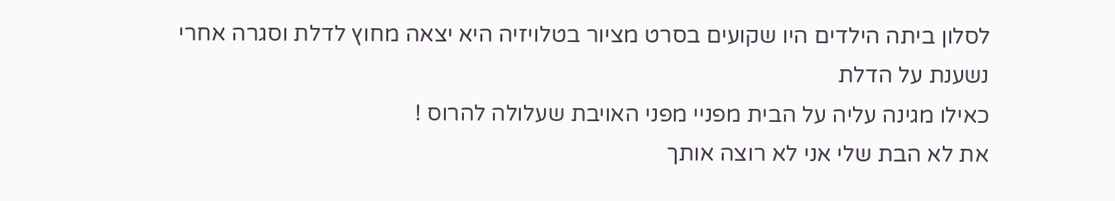לסלון ביתה הילדים היו שקועים בסרט מציור בטלויזיה היא יצאה מחוץ לדלת וסגרה אחרי נשענת על הדלת
כאילו מגינה עליה על הבית מפניי מפני האויבת שעלולה להרוס !
את לא הבת שלי אני לא רוצה אותך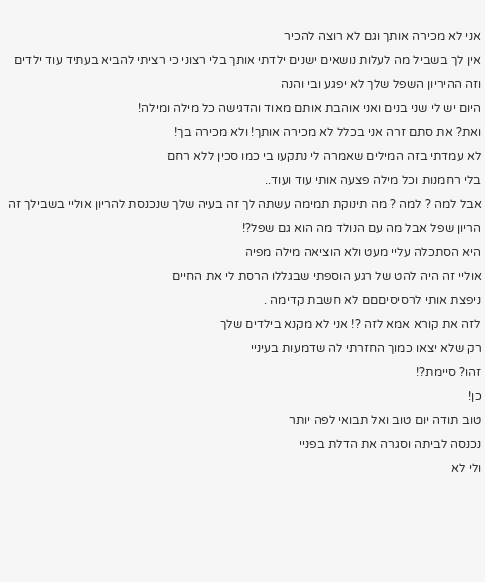אני לא מכירה אותך וגם לא רוצה להכיר
אין לך בשביל מה לעלות נושאים ישנים ילדתי אותך בלי רצוני כי רציתי להביא בעתיד עוד ילדים וזה ההיריון השפל שלך לא יפגע ובי והנה
היום יש לי שני בנים ואני אוהבת אותם מאוד והדגישה כל מילה ומילה!
ואת? את סתם זרה אני בכלל לא מכירה אותך! ולא מכירה בך!
לא עמדתי בזה המילים שאמרה לי נתקעו בי כמו סכין ללא רחם
בלי רחמנות וכל מילה פצעה אותי עוד ועוד..
אבל למה ? למה ? מה תינוקת תמימה עשתה לך זה בעיה שלך שנכנסת להריון אוליי בשבילך זה הריון שפל אבל מה עם הנולד מה הוא גם שפל?!
היא הסתכלה עליי מעט ולא הוציאה מילה מפיה
אוליי זה היה להט של רגע הוספתי שבגללו הרסת לי את החיים
ניפצת אותי לרסיסיםםם לא חשבת קדימה .
לזה את קורא אמא לזה ?! אני לא מקנא בילדים שלך
רק שלא יצאו כמוך החזרתי לה שדמעות בעיניי
זהו? סיימת?!
כן!
טוב תודה יום טוב ואל תבואי לפה יותר
נכנסה לביתה וסגרה את הדלת בפניי
ולי לא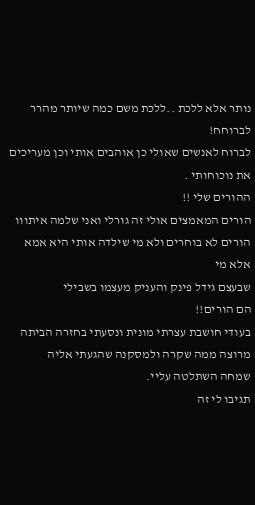נותר אלא ללכת ..ללכת משם כמה שיותר מהרר
לברוחח!
לברוח לאנשים שאולי כן אוהבים אותי וכן מעריכים את נוכוחותי .
ההורים שלי !!
הורים המאמצים אולי זה גורלי ואני שלמה איתווו
הורים לא בוחרים ולא מי שילדה אותי היא אמא אלא מי
שבעצם גידל פינק והעניק מעצמו בשבילי
הם הורים!!
בעודי חושבת עצרתי מונית ונסעתי בחזרה הביתה
מרוצה ממה שקרה ולמסקנה שהגעתי אליה
שמחה השתלטה עליי.
תגיבו לי זה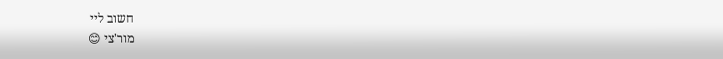חשוב ליי
מור'צי 😊